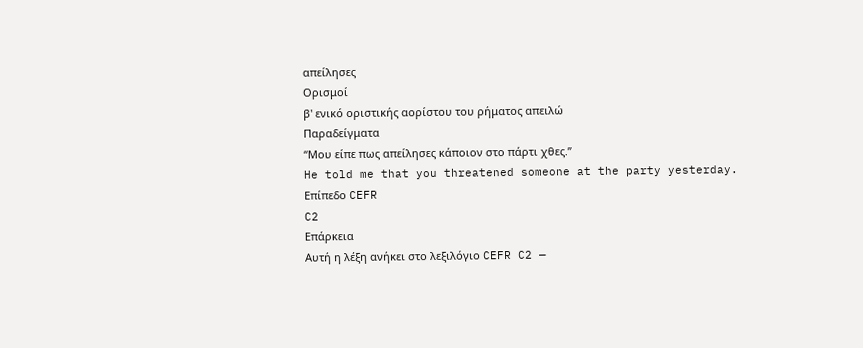απείλησες
Ορισμοί
β' ενικό οριστικής αορίστου του ρήματος απειλώ
Παραδείγματα
“Μου είπε πως απείλησες κάποιον στο πάρτι χθες.”
He told me that you threatened someone at the party yesterday.
Επίπεδο CEFR
C2
Επάρκεια
Αυτή η λέξη ανήκει στο λεξιλόγιο CEFR C2 —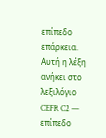επίπεδο επάρκεια.
Αυτή η λέξη ανήκει στο λεξιλόγιο CEFR C2 — επίπεδο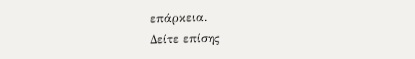επάρκεια.
Δείτε επίσης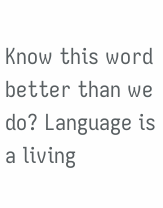Know this word better than we do? Language is a living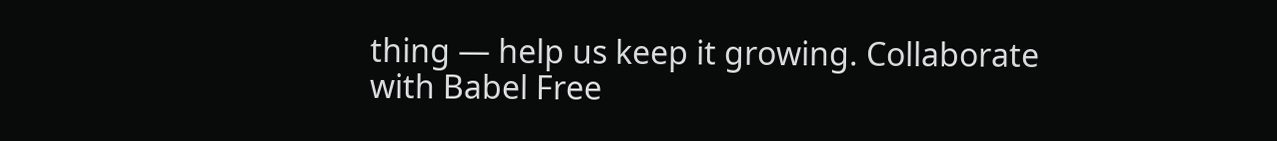thing — help us keep it growing. Collaborate with Babel Free